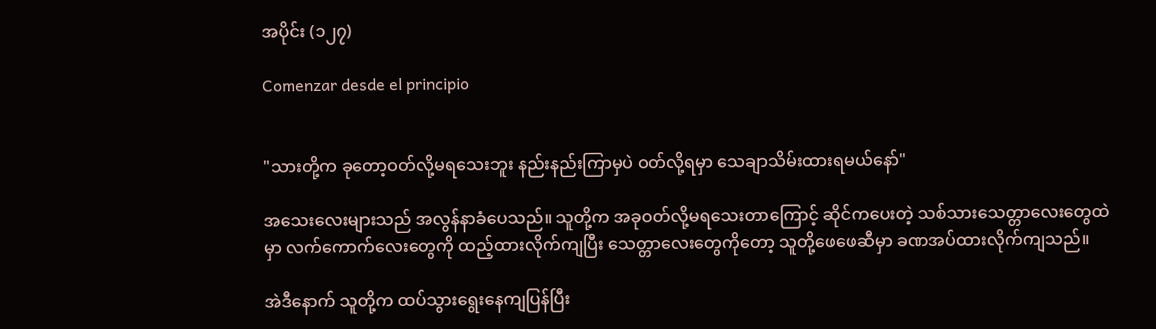အပိုင်း (၁၂၇)

Comenzar desde el principio


"သားတို့က ခုတော့ဝတ်လို့မရသေးဘူး နည်းနည်းကြာမှပဲ ဝတ်လို့ရမှာ သေချာသိမ်းထားရမယ်နော်"

အသေးလေးများသည် အလွန်နာခံပေသည်။ သူတို့က အခုဝတ်လို့မရသေးတာကြောင့် ဆိုင်ကပေးတဲ့ သစ်သားသေတ္တာလေးတွေထဲမှာ လက်ကောက်လေးတွေကို ထည့်ထားလိုက်ကျပြီး သေတ္တာလေးတွေကိုတော့ သူတို့ဖေဖေဆီမှာ ခဏအပ်ထားလိုက်ကျသည်။

အဲဒီနောက် သူတို့က ထပ်သွားရွေးနေကျပြန်ပြီး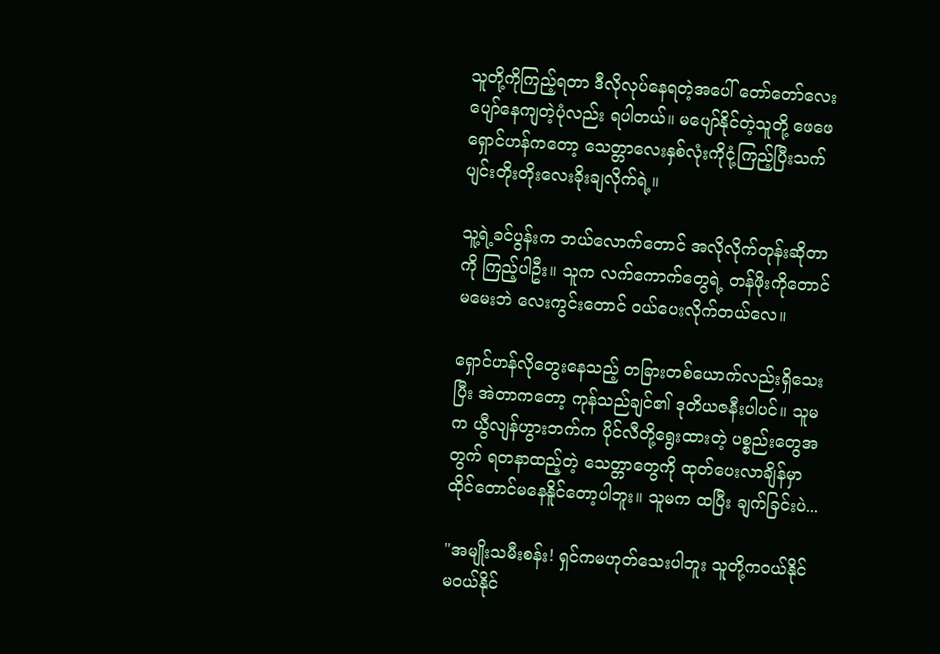သူတို့ကိုကြည့်ရတာ ဒီလိုလုပ်နေရတဲ့အပေါ် တော်တော်လေး ပျော်နေကျတဲ့ပုံလည်း ရပါတယ်။ မပျော်နိုင်တဲ့သူတို့ ဖေဖေရှောင်ဟန်ကတော့ သေတ္တာလေးနှစ်လုံးကိုငုံ့ကြည့်ပြီးသက်ပျင်းတိုးတိုးလေးခိုးချလိုက်ရဲ့။

သူ့ရဲ့ခင်ပွန်းက ဘယ်လောက်တောင် အလိုလိုက်တုန်းဆိုတာကို ကြည့်ပါဦး။ သူက လက်ကောက်တွေရဲ့ တန်ဖိုးကိုတောင် မမေးဘဲ လေးကွင်းတောင် ဝယ်ပေးလိုက်တယ်လေ။

ရှောင်ဟန်လိုတွေးနေသည့် တခြားတစ်ယောက်လည်းရှိသေးပြီး အဲတာကတော့ ကုန်သည်ချင်၏ ဒုတိယဇနီးပါပင်။ သူမက ယွီလျန်ဟွားဘက်က ပိုင်လီတို့ရွေးထားတဲ့ ပစ္စည်းတွေအတွက် ရတနာထည့်တဲ့ သေတ္တာတွေကို ထုတ်ပေးလာချိန်မှာ ထိုင်တောင်မနေနိူင်တော့ပါဘူး။ သူမက ထပြီး ချက်ခြင်းပဲ...

"အမျိုးသမီးစန်း! ရှင်ကမဟုတ်သေးပါဘူး သူတို့ကဝယ်နိုင်မဝယ်နိုင်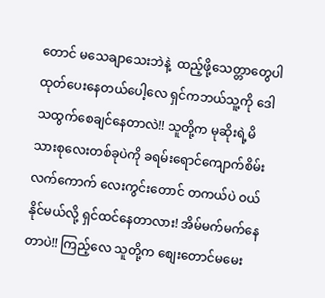တောင် မသေချာသေးဘဲနဲ့  ထည့်ဖို့သေတ္တာတွေပါ ထုတ်ပေးနေတယ်ပေါ့လေ ရှင်ကဘယ်သူ့ကို ဒေါသထွက်စေချင်နေတာလဲ!! သူတို့က မုဆိုးရဲ့မိသားစုလေးတစ်ခုပဲကို ခရမ်းရောင်ကျောက်စိမ်းလက်ကောက် လေးကွင်းတောင် တကယ်ပဲ ဝယ်နိုင်မယ်လို့ ရှင်ထင်နေတာလား! အိမ်မက်မက်နေတာပဲ!! ကြည့်လေ သူတို့က စျေးတောင်မမေး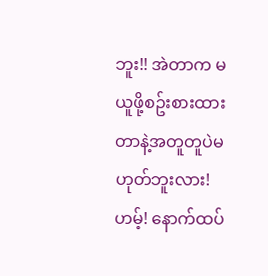ဘူး!! အဲတာက မယူဖို့စဥ်းစားထားတာနဲ့အတူတူပဲမဟုတ်ဘူးလား! ဟမ့်! နောက်ထပ်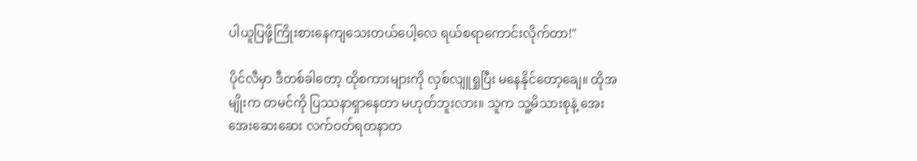ပါယူပြဖို့ကြိုးစားနေကျသေးတယ်ပေါ့လေ ရယ်စရာကောင်းလိုက်တာ!"

ပိုင်လီမှာ ဒီတစ်ခါတော့ ထိုစကားများကို လှစ်လျူရှုပြီး မနေနိုင်တော့ချေ။ ထိုအမျိုးက တမင်ကို ပြဿနာရှာနေတာ မဟုတ်ဘူးလား။ သူက သူ့မိသားစုနဲ့ အေးအေးဆေးဆေး လက်ဝတ်ရတနာတ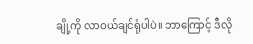ချို့ကို လာဝယ်ချင်ရုံပါပဲ။ ဘာကြောင့် ဒီလို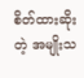စိတ်ထားဆိုးတဲ့ အမျိုးသ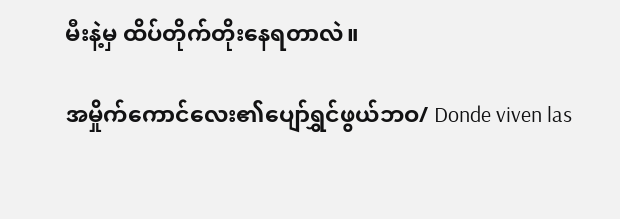မီးနဲ့မှ ထိပ်တိုက်တိုးနေရတာလဲ။

အမှိုက်ကောင်လေး၏ပျော်ရွှင်ဖွယ်ဘဝ/ Donde viven las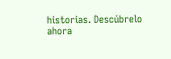historias. Descúbrelo ahora